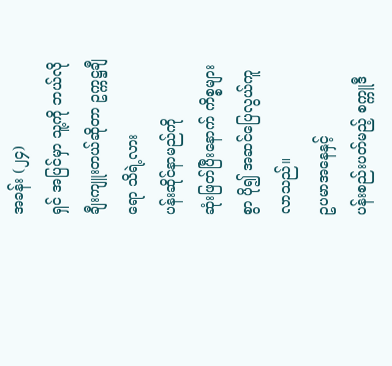အခန်း (၂၄)
ရှင် အပြင်မှာ သူ့ကို ဘယ်လို ချီးကျူးတယ်ဆိုတာ ဥက္ကဋ္ဌချီရော သိရဲ့လား
ပန်းဆိုင်နာမည်ကို
ဆုံးဖြတ်ပြီးနောက် ကိစ္စများစွာ ပို၍ အဆင်ပြေလွယ်ကူလာသည်။
ဥပမာအနေနှင့်
ပန်းစည်းပတ်မည့် စက္ကူဒီ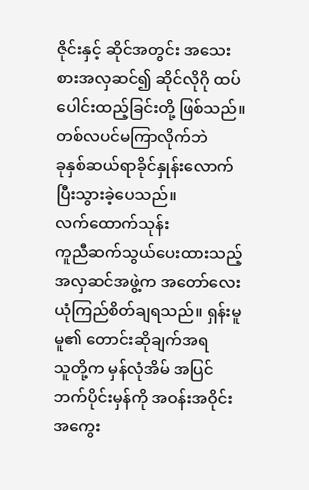ဇိုင်းနှင့် ဆိုင်အတွင်း အသေးစားအလှဆင်၍ ဆိုင်လိုဂို ထပ်ပေါင်းထည့်ခြင်းတို့ ဖြစ်သည်။
တစ်လပင်မကြာလိုက်ဘဲ
ခုနှစ်ဆယ်ရာခိုင်နှုန်းလောက် ပြီးသွားခဲ့ပေသည်။
လက်ထောက်သုန်း
ကူညီဆက်သွယ်ပေးထားသည့် အလှဆင်အဖွဲ့က အတော်လေး ယုံကြည်စိတ်ချရသည်။ ရှန်းမူမူ၏ တောင်းဆိုချက်အရ
သူတို့က မှန်လုံအိမ် အပြင်ဘက်ပိုင်းမှန်ကို အဝန်းအဝိုင်း အကွေး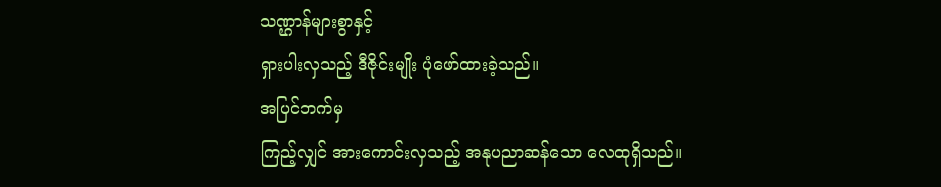သဏ္ဌာန်များစွာနှင့်
ရှားပါးလှသည့် ဒီဇိုင်းမျိုး ပုံဖော်ထားခဲ့သည်။
အပြင်ဘက်မှ
ကြည့်လျှင် အားကောင်းလှသည့် အနုပညာဆန်သော လေထုရှိသည်။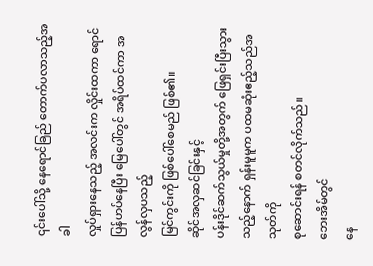၎င်းပေါ်သို့ နေရောင်ခြည် တောက်ပလာသည့်အခါ
လှုပ်ရှားနေသည့် အလင်းက လှိုင်းထကာ ရောင်ပြန်ဟပ်နေပြီး မြေပေါ်တွင် အရိပ်ထင်ကာ အလွန်လှပသည့်
မြင်ကွင်းကို ဖြစ်ပေါ်စေမည် ဖြစ်၏။
ဆိုင်အလှဆင်ခြင်းနှင့်
ပန်းဒိုင်ဆက်သွယ်မှုတို့အတွက် ဖြေရှင်းပြီးသွားသည့်နောက် ရှန်းမူမူက ပထမဆုံးဧည့်သည်အသုတ်ကို
စုဆောင်းရန် စတင်လိုက်သည်။
ဘေးအိမ်တွင်
နေ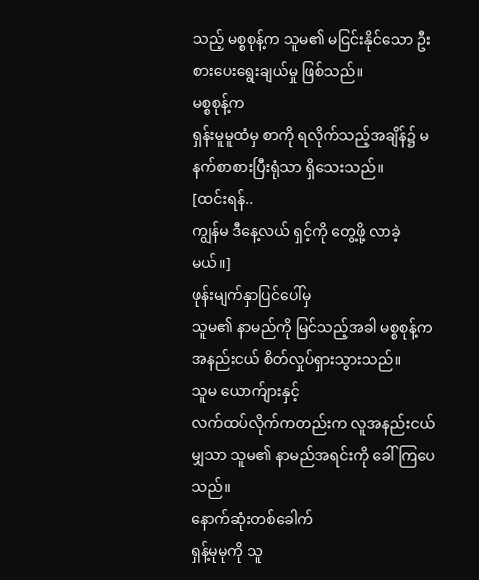သည့် မစ္စစုန့်က သူမ၏ မငြင်းနိုင်သော ဦးစားပေးရွေးချယ်မှု ဖြစ်သည်။
မစ္စစုန့်က
ရှန်းမူမူထံမှ စာကို ရလိုက်သည့်အချိန်၌ မနက်စာစားပြီးရုံသာ ရှိသေးသည်။
[ထင်းရန်..
ကျွန်မ ဒီနေ့လယ် ရှင့်ကို တွေ့ဖို့ လာခဲ့မယ်။]
ဖုန်းမျက်နှာပြင်ပေါ်မှ
သူမ၏ နာမည်ကို မြင်သည့်အခါ မစ္စစုန့်က အနည်းငယ် စိတ်လှုပ်ရှားသွားသည်။
သူမ ယောက်ျားနှင့်
လက်ထပ်လိုက်ကတည်းက လူအနည်းငယ်မျှသာ သူမ၏ နာမည်အရင်းကို ခေါ်ကြပေသည်။
နောက်ဆုံးတစ်ခေါက်
ရှန့်မုမုကို သူ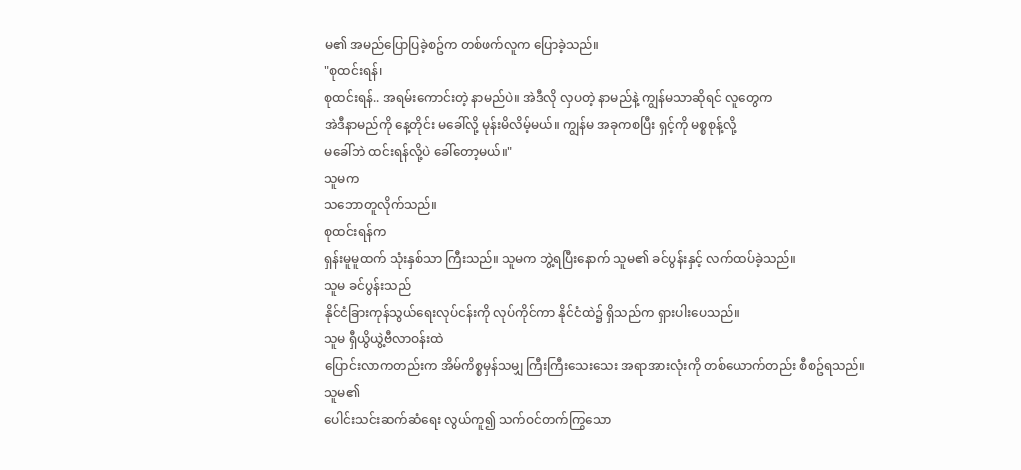မ၏ အမည်ပြောပြခဲ့စဥ်က တစ်ဖက်လူက ပြောခဲ့သည်။
"စုထင်းရန်၊
စုထင်းရန်.. အရမ်းကောင်းတဲ့ နာမည်ပဲ။ အဲဒီလို လှပတဲ့ နာမည်နဲ့ ကျွန်မသာဆိုရင် လူတွေက
အဲဒီနာမည်ကို နေ့တိုင်း မခေါ်လို့ မုန်းမိလိမ့်မယ်။ ကျွန်မ အခုကစပြီး ရှင့်ကို မစ္စစုန့်လို့
မခေါ်ဘဲ ထင်းရန်လို့ပဲ ခေါ်တော့မယ်။"
သူမက
သဘောတူလိုက်သည်။
စုထင်းရန်က
ရှန်းမူမူထက် သုံးနှစ်သာ ကြီးသည်။ သူမက ဘွဲ့ရပြီးနောက် သူမ၏ ခင်ပွန်းနှင့် လက်ထပ်ခဲ့သည်။
သူမ ခင်ပွန်းသည်
နိုင်ငံခြားကုန်သွယ်ရေးလုပ်ငန်းကို လုပ်ကိုင်ကာ နိုင်ငံထဲ၌ ရှိသည်က ရှားပါးပေသည်။
သူမ ရှီယွိယွဲ့ဗီလာဝန်းထဲ
ပြောင်းလာကတည်းက အိမ်ကိစ္စမှန်သမျှ ကြီးကြီးသေးသေး အရာအားလုံးကို တစ်ယောက်တည်း စီစဥ်ရသည်။
သူမ၏
ပေါင်းသင်းဆက်ဆံရေး လွယ်ကူ၍ သက်ဝင်တက်ကြွသော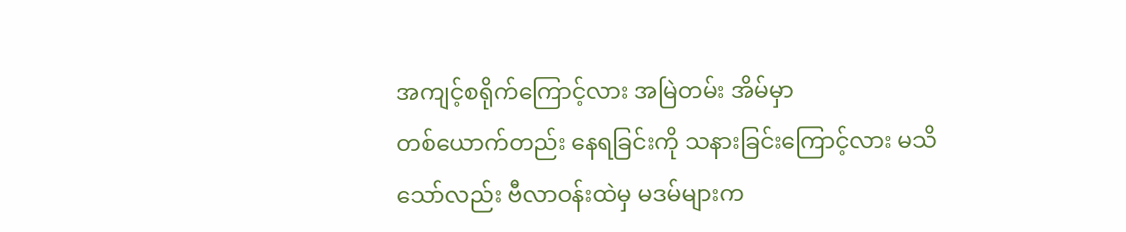အကျင့်စရိုက်ကြောင့်လား အမြဲတမ်း အိမ်မှာ
တစ်ယောက်တည်း နေရခြင်းကို သနားခြင်းကြောင့်လား မသိသော်လည်း ဗီလာဝန်းထဲမှ မဒမ်များက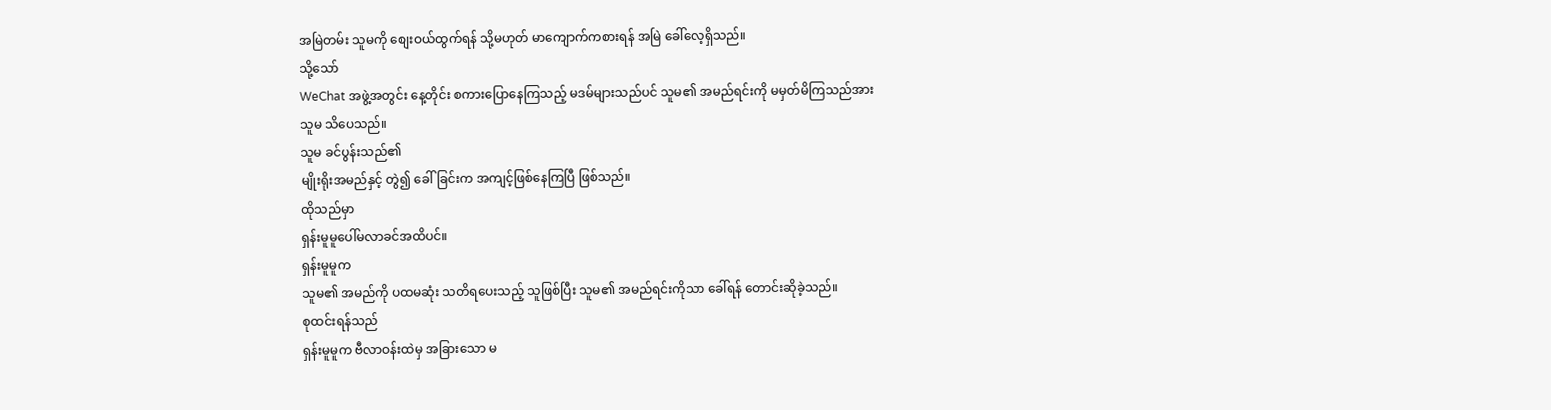အမြဲတမ်း သူမကို စျေးဝယ်ထွက်ရန် သို့မဟုတ် မာကျောက်ကစားရန် အမြဲ ခေါ်လေ့ရှိသည်။
သို့သော်
WeChat အဖွဲ့အတွင်း နေ့တိုင်း စကားပြောနေကြသည့် မဒမ်များသည်ပင် သူမ၏ အမည်ရင်းကို မမှတ်မိကြသည်အား
သူမ သိပေသည်။
သူမ ခင်ပွန်းသည်၏
မျိုးရိုးအမည်နှင့် တွဲ၍ ခေါ်ခြင်းက အကျင့်ဖြစ်နေကြပြီ ဖြစ်သည်။
ထိုသည်မှာ
ရှန်းမူမူပေါ်မလာခင်အထိပင်။
ရှန်းမူမူက
သူမ၏ အမည်ကို ပထမဆုံး သတိရပေးသည့် သူဖြစ်ပြီး သူမ၏ အမည်ရင်းကိုသာ ခေါ်ရန် တောင်းဆိုခဲ့သည်။
စုထင်းရန်သည်
ရှန်းမူမူက ဗီလာဝန်းထဲမှ အခြားသော မ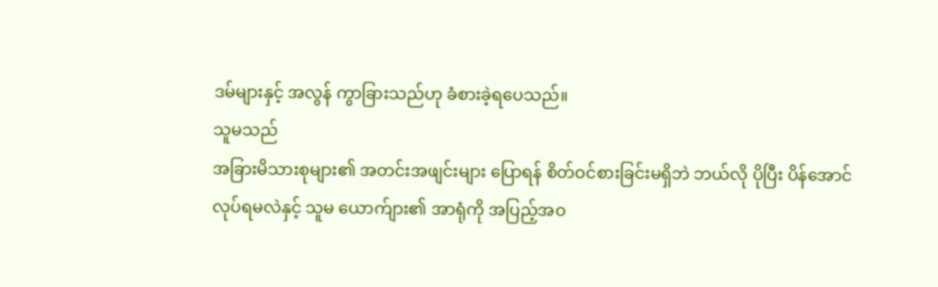ဒမ်များနှင့် အလွန် ကွာခြားသည်ဟု ခံစားခဲ့ရပေသည်။
သူမသည်
အခြားမိသားစုများ၏ အတင်းအဖျင်းများ ပြောရန် စိတ်ဝင်စားခြင်းမရှိဘဲ ဘယ်လို ပိုပြီး ပိန်အောင်
လုပ်ရမလဲနှင့် သူမ ယောက်ျား၏ အာရုံကို အပြည့်အဝ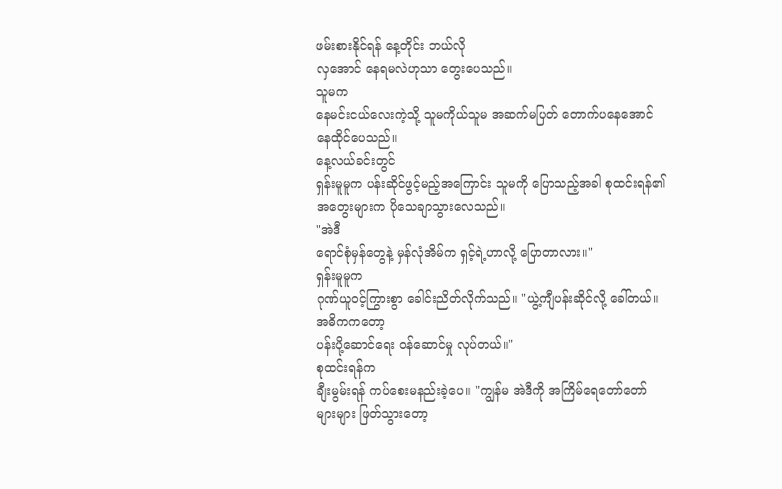ဖမ်းစားနိုင်ရန် နေ့တိုင်း ဘယ်လို
လှအောင် နေရမလဲဟုသာ တွေးပေသည်။
သူမက
နေမင်းငယ်လေးကဲ့သို့ သူမကိုယ်သူမ အဆက်မပြတ် တောက်ပနေအောင် နေထိုင်ပေသည်။
နေ့လယ်ခင်းတွင်
ရှန်းမူမူက ပန်းဆိုင်ဖွင့်မည့်အကြောင်း သူမကို ပြောသည့်အခါ စုထင်းရန်၏ အတွေးများက ပိုသေချာသွားလေသည်။
"အဲဒီ
ရောင်စုံမှန်တွေနဲ့ မှန်လုံအိမ်က ရှင့်ရဲ့ဟာလို့ ပြောတာလား။"
ရှန်းမူမူက
ဂုဏ်ယူဝင့်ကြွားစွာ ခေါင်းညိတ်လိုက်သည်။ "ယွဲ့ကျီပန်းဆိုင်လို့ ခေါ်တယ်။ အဓိကကတော့
ပန်းပို့ဆောင်ရေး ဝန်ဆောင်မှု လုပ်တယ်။"
စုထင်းရန်က
ချီးမွမ်းရန် ကပ်စေးမနည်းခဲ့ပေ။ "ကျွန်မ အဲဒီကို အကြိမ်ရေတော်တော်များများ ဖြတ်သွားတော့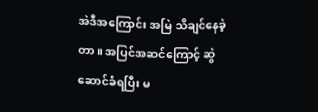အဲဒီအကြောင်း အမြဲ သိချင်နေခဲ့တာ။ အပြင်အဆင်ကြောင့် ဆွဲဆောင်ခံရပြီး မ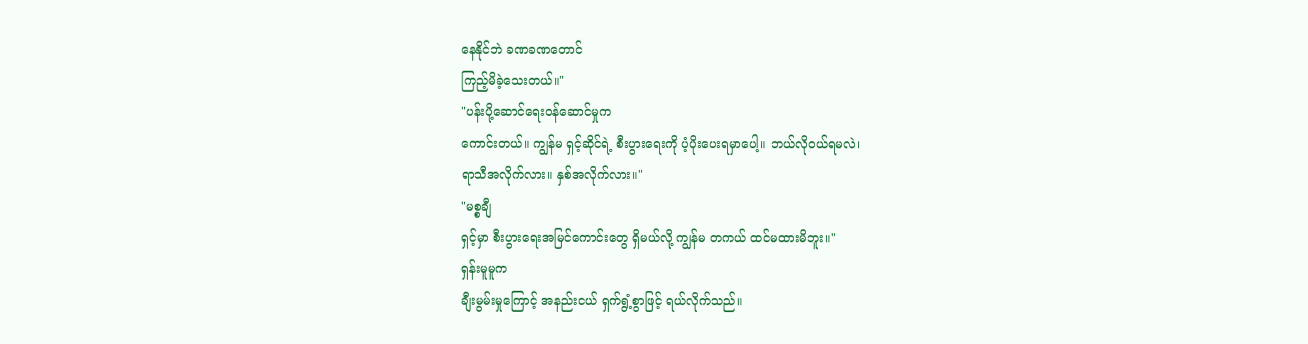နေနိုင်ဘဲ ခဏခဏတောင်
ကြည့်မိခဲ့သေးတယ်။"
"ပန်းပို့ဆောင်ရေးဝန်ဆောင်မှုက
ကောင်းတယ်။ ကျွန်မ ရှင့်ဆိုင်ရဲ့ စီးပွားရေးကို ပံ့ပိုးပေးရမှာပေါ့။ ဘယ်လိုဝယ်ရမလဲ၊
ရာသီအလိုက်လား။ နှစ်အလိုက်လား။"
"မစ္စချီ
ရှင့်မှာ စီးပွားရေးအမြင်ကောင်းတွေ ရှိမယ်လို့ ကျွန်မ တကယ် ထင်မထားမိဘူး။"
ရှန်းမူမူက
ချီးမွမ်းမှုကြောင့် အနည်းငယ် ရှက်ရွံ့စွာဖြင့် ရယ်လိုက်သည်။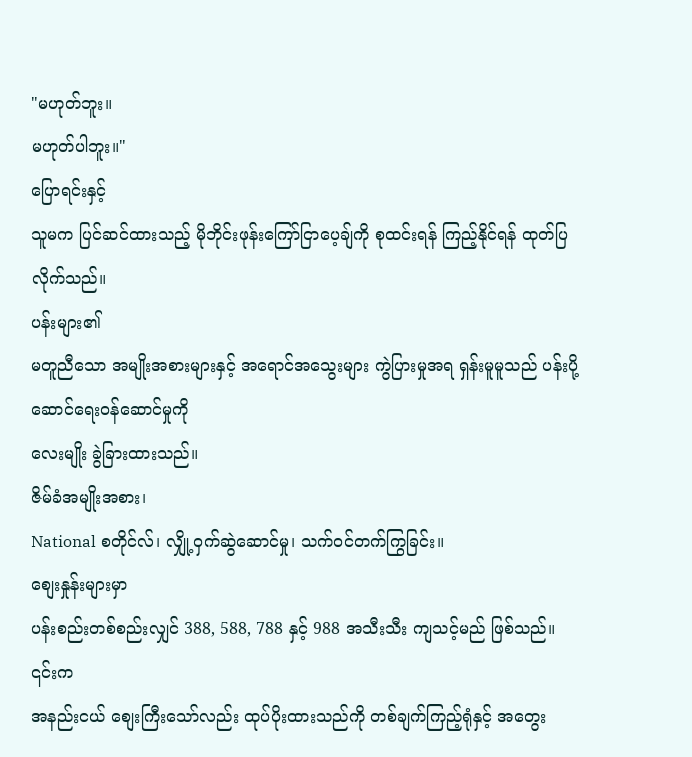"မဟုတ်ဘူး။
မဟုတ်ပါဘူး။"
ပြောရင်းနှင့်
သူမက ပြင်ဆင်ထားသည့် မိုဘိုင်းဖုန်းကြော်ငြာပေ့ချ်ကို စုထင်းရန် ကြည့်နိုင်ရန် ထုတ်ပြလိုက်သည်။
ပန်းများ၏
မတူညီသော အမျိုးအစားများနှင့် အရောင်အသွေးများ ကွဲပြားမှုအရ ရှန်းမူမူသည် ပန်းပို့ဆောင်ရေးဝန်ဆောင်မှုကို
လေးမျိုး ခွဲခြားထားသည်။
ဇိမ်ခံအမျိုးအစား၊
National စတိုင်လ်၊ လျှို့ဝှက်ဆွဲဆောင်မှု၊ သက်ဝင်တက်ကြွခြင်း။
စျေးနှုန်းများမှာ
ပန်းစည်းတစ်စည်းလျှင် 388, 588, 788 နှင့် 988 အသီးသီး ကျသင့်မည် ဖြစ်သည်။
၎င်းက
အနည်းငယ် စျေးကြီးသော်လည်း ထုပ်ပိုးထားသည်ကို တစ်ချက်ကြည့်ရုံနှင့် အတွေး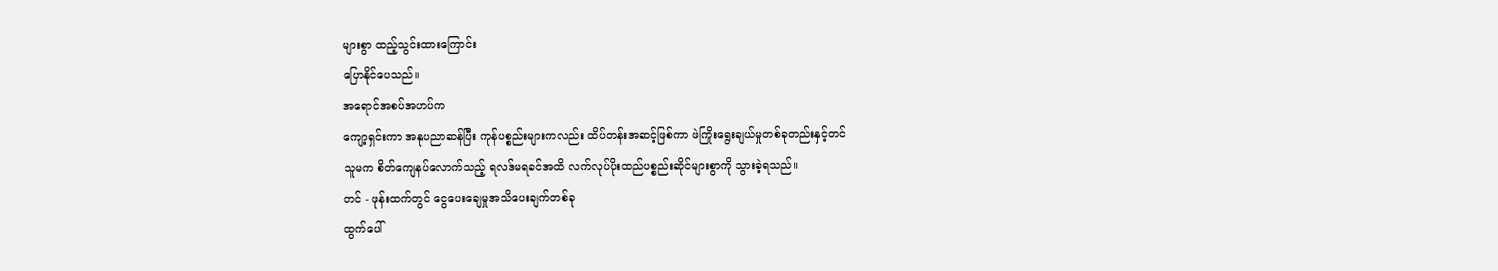များစွာ ထည့်သွင်းထားကြောင်း
ပြောနိုင်ပေသည်။
အရောင်အစပ်အဟပ်က
ကျော့ရှင်းကာ အနုပညာဆန်ပြီး ကုန်ပစ္စည်းများကလည်း ထိပ်တန်းအဆင့်ဖြစ်ကာ ဖဲကြိုးရွေးချယ်မှုတစ်ခုတည်းနှင့်တင်
သူမက စိတ်ကျေနပ်လောက်သည့် ရလဒ်မရခင်အထိ လက်လုပ်ပိုးထည်ပစ္စည်းဆိုင်များစွာကို သွားခဲ့ရသည်။
တင် - ဖုန်းထက်တွင် ငွေပေးချေမှုအသိပေးချက်တစ်ခု
ထွက်ပေါ်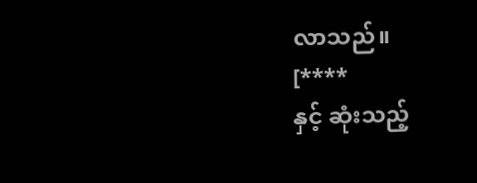လာသည်။
[****
နှင့် ဆုံးသည့်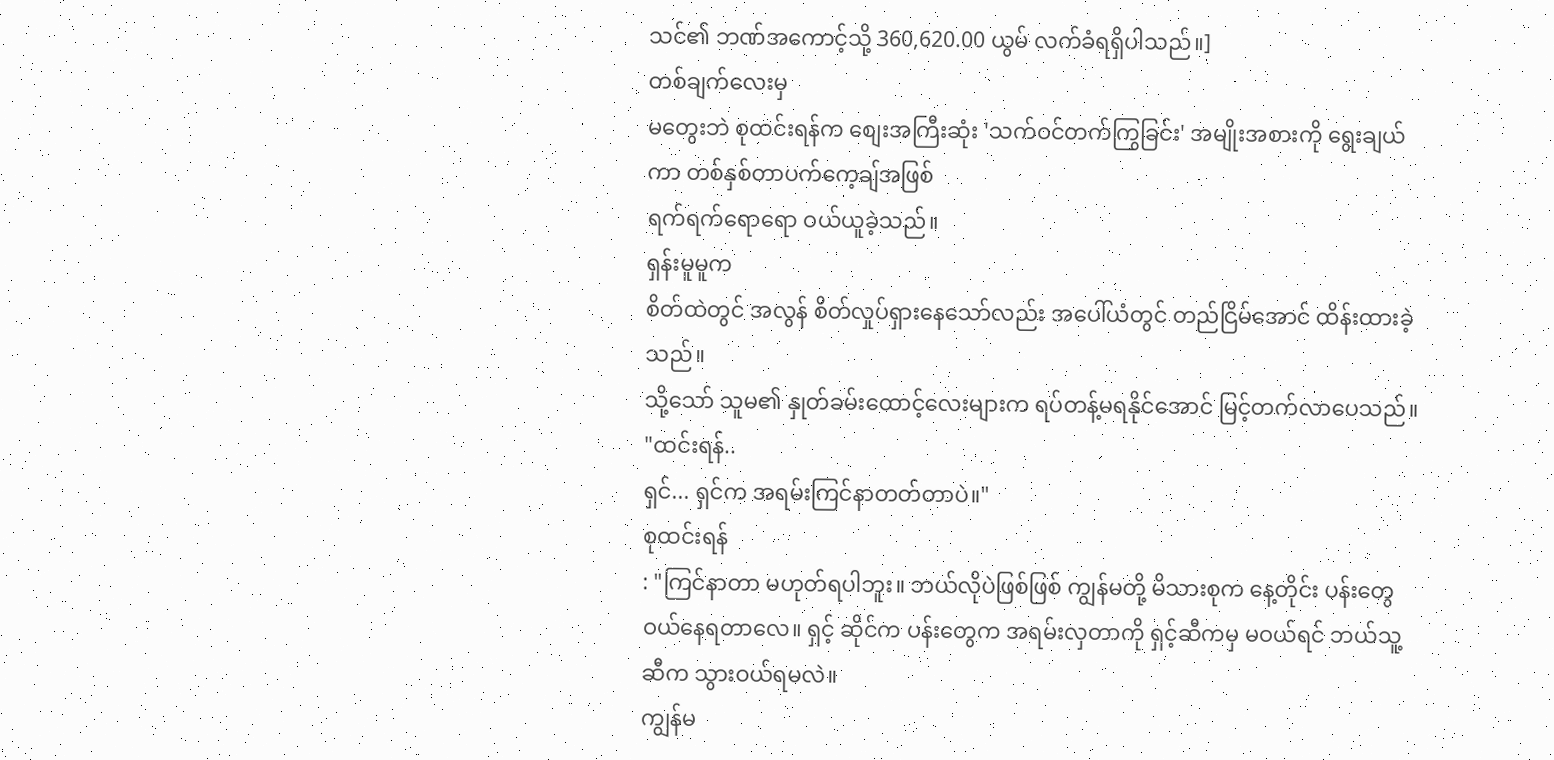သင်၏ ဘဏ်အကောင့်သို့ 360,620.00 ယွမ် လက်ခံရရှိပါသည်။]
တစ်ချက်လေးမှ
မတွေးဘဲ စုထင်းရန်က စျေးအကြီးဆုံး 'သက်ဝင်တက်ကြွခြင်း' အမျိုးအစားကို ရွေးချယ်ကာ တစ်နှစ်တာပက်ကေ့ချ်အဖြစ်
ရက်ရက်ရောရော ဝယ်ယူခဲ့သည်။
ရှန်းမူမူက
စိတ်ထဲတွင် အလွန် စိတ်လှုပ်ရှားနေသော်လည်း အပေါ်ယံတွင် တည်ငြိမ်အောင် ထိန်းထားခဲ့သည်။
သို့သော် သူမ၏ နှုတ်ခမ်းထောင့်လေးများက ရပ်တန့်မရနိုင်အောင် မြင့်တက်လာပေသည်။
"ထင်းရန်..
ရှင်... ရှင်က အရမ်းကြင်နာတတ်တာပဲ။"
စုထင်းရန်
: "ကြင်နာတာ မဟုတ်ရပါဘူး။ ဘယ်လိုပဲဖြစ်ဖြစ် ကျွန်မတို့ မိသားစုက နေ့တိုင်း ပန်းတွေ
ဝယ်နေရတာလေ။ ရှင့် ဆိုင်က ပန်းတွေက အရမ်းလှတာကို ရှင့်ဆီကမှ မဝယ်ရင် ဘယ်သူ့ဆီက သွားဝယ်ရမလဲ။
ကျွန်မ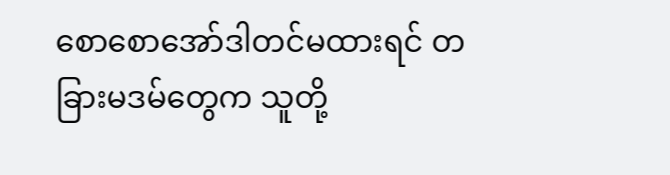စောစောအော်ဒါတင်မထားရင် တခြားမဒမ်တွေက သူတို့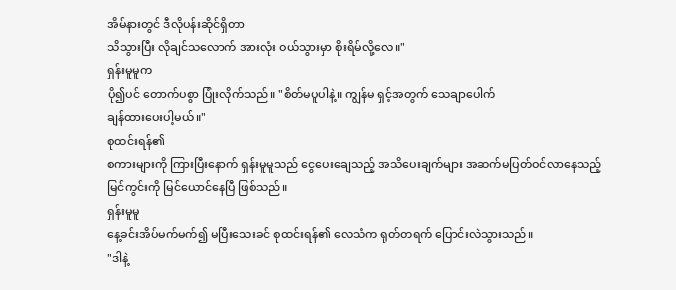အိမ်နားတွင် ဒီလိုပန်းဆိုင်ရှိတာ
သိသွားပြီး လိုချင်သလောက် အားလုံး ဝယ်သွားမှာ စိုးရိမ်လို့လေ။"
ရှန်းမူမူက
ပို၍ပင် တောက်ပစွာ ပြုံးလိုက်သည်။ "စိတ်မပူပါနဲ့။ ကျွန်မ ရှင့်အတွက် သေချာပေါက်
ချန်ထားပေးပါ့မယ်။"
စုထင်းရန်၏
စကားများကို ကြားပြီးနောက် ရှန်းမူမူသည် ငွေပေးချေသည့် အသိပေးချက်များ အဆက်မပြတ်ဝင်လာနေသည့်
မြင်ကွင်းကို မြင်ယောင်နေပြီ ဖြစ်သည်။
ရှန်းမူမူ
နေ့ခင်းအိပ်မက်မက်၍ မပြီးသေးခင် စုထင်းရန်၏ လေသံက ရုတ်တရက် ပြောင်းလဲသွားသည်။
"ဒါနဲ့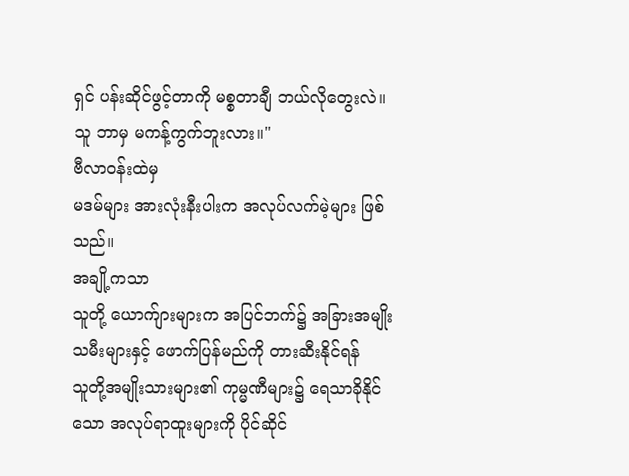ရှင် ပန်းဆိုင်ဖွင့်တာကို မစ္စတာချီ ဘယ်လိုတွေးလဲ။ သူ ဘာမှ မကန့်ကွက်ဘူးလား။"
ဗီလာဝန်းထဲမှ
မဒမ်များ အားလုံးနီးပါးက အလုပ်လက်မဲ့များ ဖြစ်သည်။
အချို့ကသာ
သူတို့ ယောက်ျားများက အပြင်ဘက်၌ အခြားအမျိုးသမီးများနှင့် ဖောက်ပြန်မည်ကို တားဆီးနိုင်ရန်
သူတို့အမျိုးသားများ၏ ကုမ္မဏီများ၌ ရေသာခိုနိုင်သော အလုပ်ရာထူးများကို ပိုင်ဆိုင်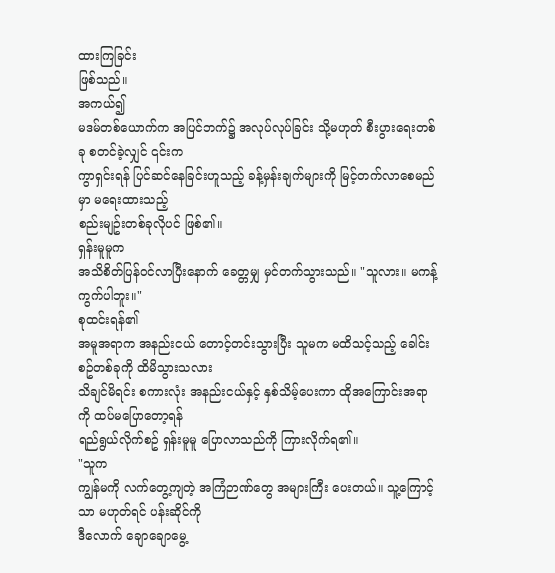ထားကြခြင်း
ဖြစ်သည်။
အကယ်၍
မဒမ်တစ်ယောက်က အပြင်ဘက်၌ အလုပ်လုပ်ခြင်း သို့မဟုတ် စီးပွားရေးတစ်ခု စတင်ခဲ့လျှင် ၎င်းက
ကွာရှင်းရန် ပြင်ဆင်နေခြင်းဟူသည့် ခန့်မှန်းချက်များကို မြင့်တက်လာစေမည်မှာ မရေးထားသည့်
စည်းမျဥ်းတစ်ခုလိုပင် ဖြစ်၏။
ရှန်းမူမူက
အသိစိတ်ပြန်ဝင်လာပြီးနောက် ခေတ္တမျှ မှင်တက်သွားသည်။ "သူလား။ မကန့်ကွက်ပါဘူး။"
စုထင်းရန်၏
အမူအရာက အနည်းငယ် တောင့်တင်းသွားပြီး သူမက မထိသင့်သည့် ခေါင်းစဥ်တစ်ခုကို ထိမိသွားသလား
သိချင်မိရင်း စကားလုံး အနည်းငယ်နှင့် နှစ်သိမ့်ပေးကာ ထိုအကြောင်းအရာကို ထပ်မပြောတော့ရန်
ရည်ရွယ်လိုက်စဥ် ရှန်းမူမူ ပြောလာသည်ကို ကြားလိုက်ရ၏။
"သူက
ကျွန်မကို လက်တွေ့ကျတဲ့ အကြံဉာဏ်တွေ အများကြီး ပေးတယ်။ သူ့ကြောင့်သာ မဟုတ်ရင် ပန်းဆိုင်ကို
ဒီလောက် ချောချောမွေ့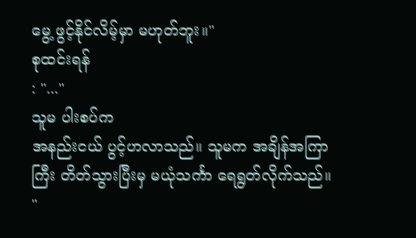မွေ့ ဖွင့်နိုင်လိမ့်မှာ မဟုတ်ဘူး။"
စုထင်းရန်
: "..."
သူမ ပါးစပ်က
အနည်းငယ် ပွင့်ဟလာသည်။ သူမက အချိန်အကြာကြီး တိတ်သွားပြီးမှ မယုံသင်္ကာ ရေရွတ်လိုက်သည်။
"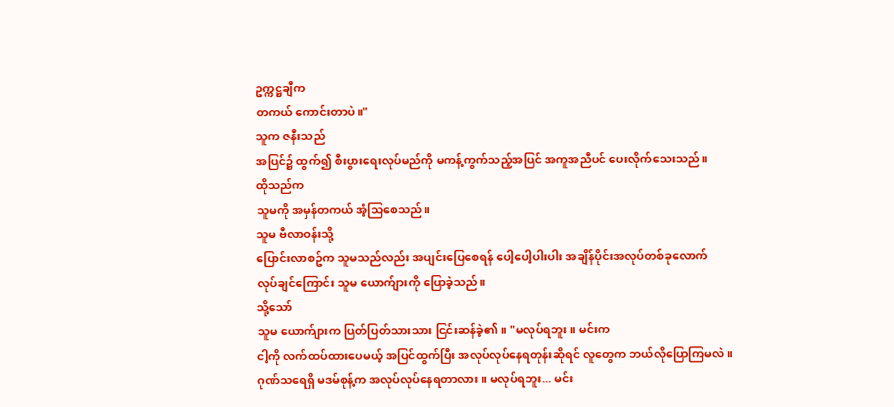ဥက္ကဋ္ဌချီက
တကယ် ကောင်းတာပဲ။"
သူက ဇနီးသည်
အပြင်၌ ထွက်၍ စီးပွားရေးလုပ်မည်ကို မကန့်ကွက်သည့်အပြင် အကူအညီပင် ပေးလိုက်သေးသည်။
ထိုသည်က
သူမကို အမှန်တကယ် အံ့သြစေသည်။
သူမ ဗီလာဝန်းသို့
ပြောင်းလာစဥ်က သူမသည်လည်း အပျင်းပြေစေရန် ပေါ့ပေါ့ပါးပါး အချိန်ပိုင်းအလုပ်တစ်ခုလောက်
လုပ်ချင်ကြောင်း သူမ ယောက်ျားကို ပြောခဲ့သည်။
သို့သော်
သူမ ယောက်ျားက ပြတ်ပြတ်သားသား ငြင်းဆန်ခဲ့၏။ "မလုပ်ရဘူး။ မင်းက
ငါ့ကို လက်ထပ်ထားပေမယ့် အပြင်ထွက်ပြီး အလုပ်လုပ်နေရတုန်းဆိုရင် လူတွေက ဘယ်လိုပြောကြမလဲ။
ဂုဏ်သရေရှိ မဒမ်စုန့်က အလုပ်လုပ်နေရတာလား။ မလုပ်ရဘူး... မင်း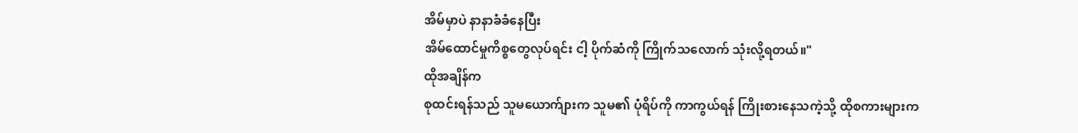အိမ်မှာပဲ နာနာခံခံနေပြီး
အိမ်ထောင်မှုကိစ္စတွေလုပ်ရင်း ငါ့ ပိုက်ဆံကို ကြိုက်သလောက် သုံးလို့ရတယ်။"
ထိုအချိန်က
စုထင်းရန်သည် သူမယောက်ျားက သူမ၏ ပုံရိပ်ကို ကာကွယ်ရန် ကြိုးစားနေသကဲ့သို့ ထိုစကားများက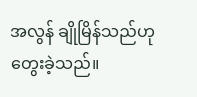အလွန် ချိုမြိန်သည်ဟု တွေးခဲ့သည်။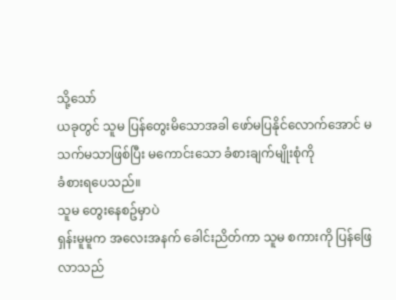သို့သော်
ယခုတွင် သူမ ပြန်တွေးမိသောအခါ ဖော်မပြနိုင်လောက်အောင် မသက်မသာဖြစ်ပြီး မကောင်းသော ခံစားချက်မျိုးစုံကို
ခံစားရပေသည်။
သူမ တွေးနေစဥ်မှာပဲ
ရှန်းမူမူက အလေးအနက် ခေါင်းညိတ်ကာ သူမ စကားကို ပြန်ဖြေလာသည်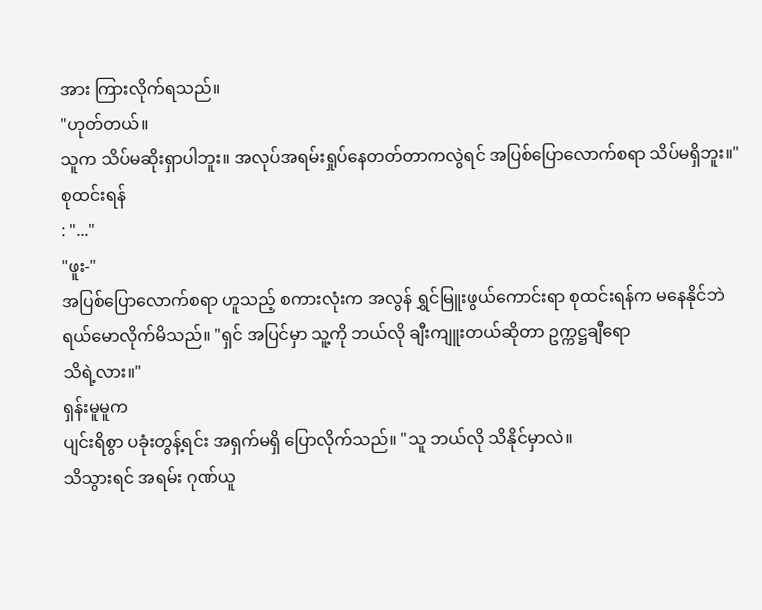အား ကြားလိုက်ရသည်။
"ဟုတ်တယ်။
သူက သိပ်မဆိုးရှာပါဘူး။ အလုပ်အရမ်းရှုပ်နေတတ်တာကလွဲရင် အပြစ်ပြောလောက်စရာ သိပ်မရှိဘူး။"
စုထင်းရန်
: "..."
"ဖူး-"
အပြစ်ပြောလောက်စရာ ဟူသည့် စကားလုံးက အလွန် ရွှင်မြူးဖွယ်ကောင်းရာ စုထင်းရန်က မနေနိုင်ဘဲ
ရယ်မောလိုက်မိသည်။ "ရှင် အပြင်မှာ သူ့ကို ဘယ်လို ချီးကျူးတယ်ဆိုတာ ဥက္ကဋ္ဌချီရော
သိရဲ့လား။"
ရှန်းမူမူက
ပျင်းရိစွာ ပခုံးတွန့်ရင်း အရှက်မရှိ ပြောလိုက်သည်။ "သူ ဘယ်လို သိနိုင်မှာလဲ။
သိသွားရင် အရမ်း ဂုဏ်ယူ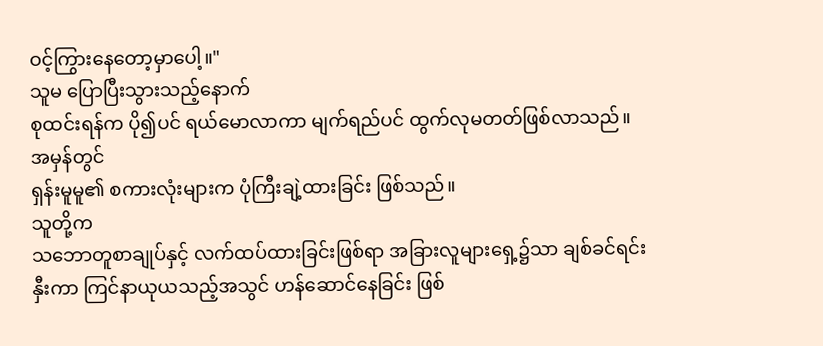ဝင့်ကြွားနေတော့မှာပေါ့။"
သူမ ပြောပြီးသွားသည့်နောက်
စုထင်းရန်က ပို၍ပင် ရယ်မောလာကာ မျက်ရည်ပင် ထွက်လုမတတ်ဖြစ်လာသည်။
အမှန်တွင်
ရှန်းမူမူ၏ စကားလုံးများက ပုံကြီးချဲ့ထားခြင်း ဖြစ်သည်။
သူတို့က
သဘောတူစာချုပ်နှင့် လက်ထပ်ထားခြင်းဖြစ်ရာ အခြားလူများရှေ့၌သာ ချစ်ခင်ရင်းနှီးကာ ကြင်နာယုယသည့်အသွင် ဟန်ဆောင်နေခြင်း ဖြစ်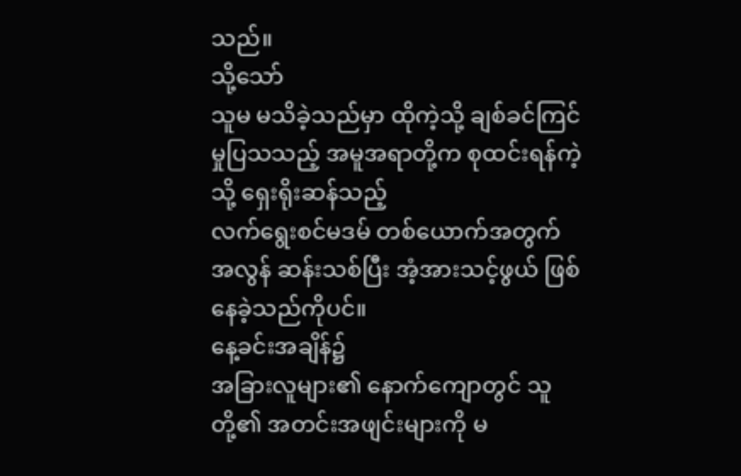သည်။
သို့သော်
သူမ မသိခဲ့သည်မှာ ထိုကဲ့သို့ ချစ်ခင်ကြင်မှုပြသသည့် အမူအရာတို့က စုထင်းရန်ကဲ့သို့ ရှေးရိုးဆန်သည့်
လက်ရွေးစင်မဒမ် တစ်ယောက်အတွက် အလွန် ဆန်းသစ်ပြီး အံ့အားသင့်ဖွယ် ဖြစ်နေခဲ့သည်ကိုပင်။
နေ့ခင်းအချိန်၌
အခြားလူများ၏ နောက်ကျောတွင် သူတို့၏ အတင်းအဖျင်းများကို မ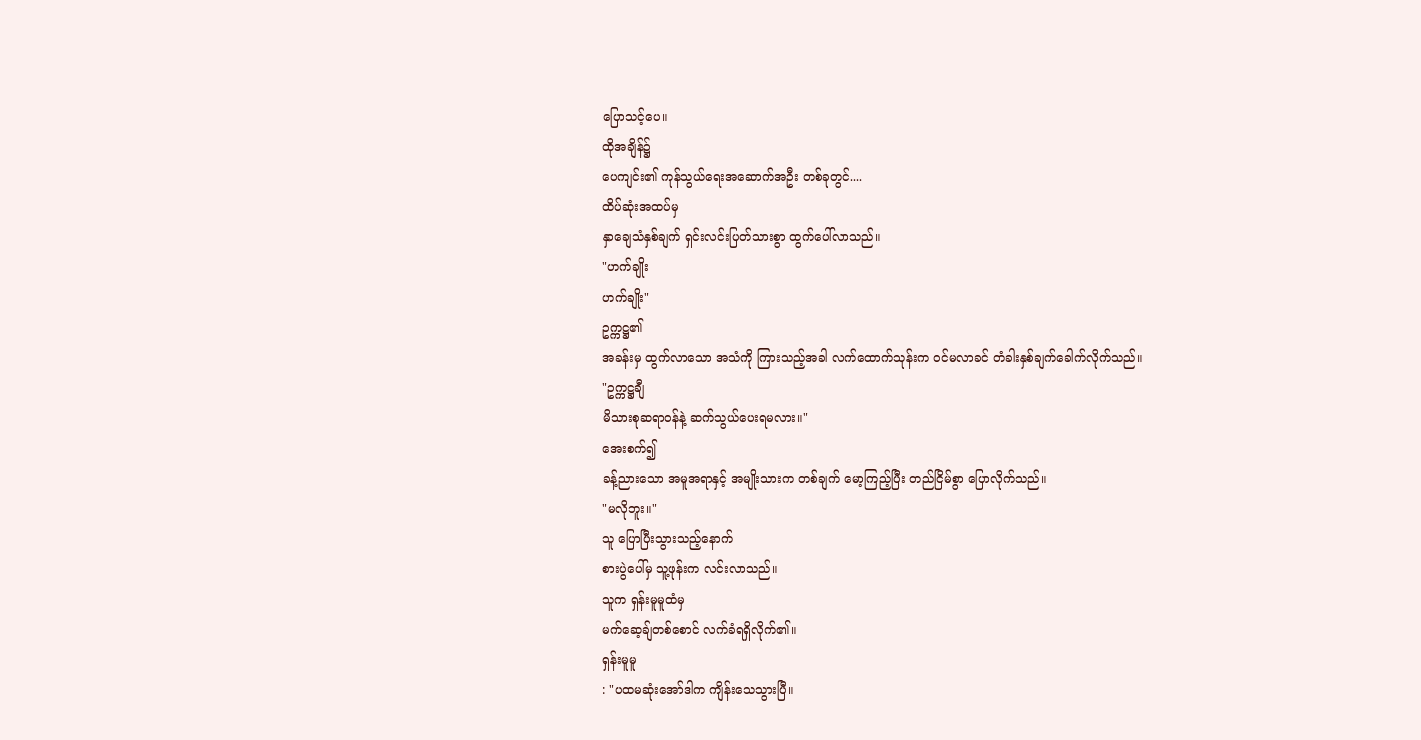ပြောသင့်ပေ။
ထိုအချိန်၌
ပေကျင်း၏ ကုန်သွယ်ရေးအဆောက်အဦး တစ်ခုတွင်....
ထိပ်ဆုံးအထပ်မှ
နှာချေသံနှစ်ချက် ရှင်းလင်းပြတ်သားစွာ ထွက်ပေါ်လာသည်။
"ဟက်ချိုး
ဟက်ချိုး"
ဥက္ကဋ္ဌ၏
အခန်းမှ ထွက်လာသော အသံကို ကြားသည့်အခါ လက်ထောက်သုန်းက ဝင်မလာခင် တံခါးနှစ်ချက်ခေါက်လိုက်သည်။
"ဥက္ကဋ္ဌချီ
မိသားစုဆရာဝန်နဲ့ ဆက်သွယ်ပေးရမလား။"
အေးစက်၍
ခန့်ညားသော အမူအရာနှင့် အမျိုးသားက တစ်ချက် မော့ကြည့်ပြီး တည်ငြိမ်စွာ ပြောလိုက်သည်။
"မလိုဘူး။"
သူ ပြောပြီးသွားသည့်နောက်
စားပွဲပေါ်မှ သူ့ဖုန်းက လင်းလာသည်။
သူက ရှန်းမူမူထံမှ
မက်ဆေ့ချ်တစ်စောင် လက်ခံရရှိလိုက်၏။
ရှန်းမူမူ
: "ပထမဆုံးအော်ဒါက ကျိန်းသေသွားပြီ။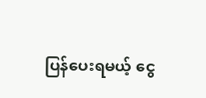ပြန်ပေးရမယ့် ငွေ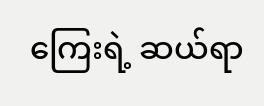ကြေးရဲ့ ဆယ်ရာ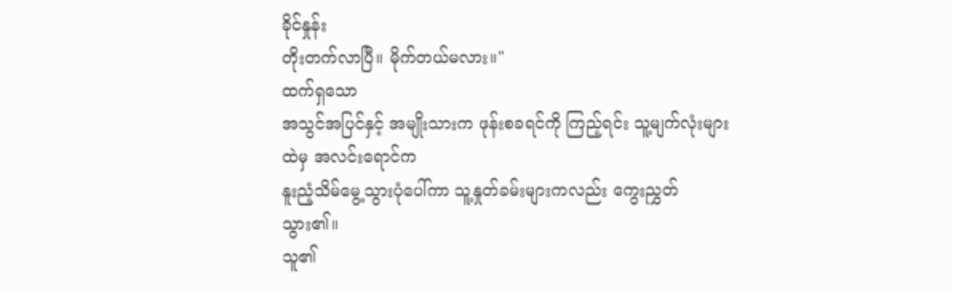ခိုင်နှုန်း
တိုးတက်လာပြီ။ မိုက်တယ်မလား။"
ထက်ရှသော
အသွင်အပြင်နှင့် အမျိုးသားက ဖုန်းစခရင်ကို ကြည့်ရင်း သူ့မျက်လုံးများထဲမှ အလင်းရောင်က
နူးညံ့သိမ်မွေ့သွားပုံပေါ်ကာ သူ့နှုတ်ခမ်းများကလည်း ကွေးညွှတ်သွား၏။
သူ၏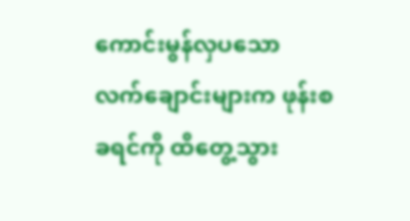ကောင်းမွန်လှပသော
လက်ချောင်းများက ဖုန်းစခရင်ကို ထိတွေ့သွား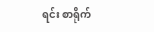ရင်း စာရိုက်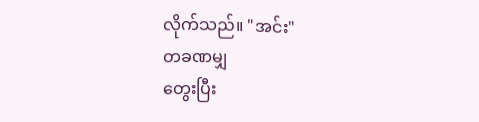လိုက်သည်။ "အင်း"
တခဏမျှ
တွေးပြီး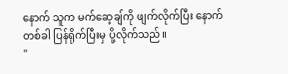နောက် သူက မက်ဆေ့ချ်ကို ဖျက်လိုက်ပြီး နောက်တစ်ခါ ပြန်ရိုက်ပြီးမှ ပို့လိုက်သည်။
"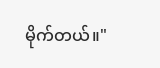မိုက်တယ်။"